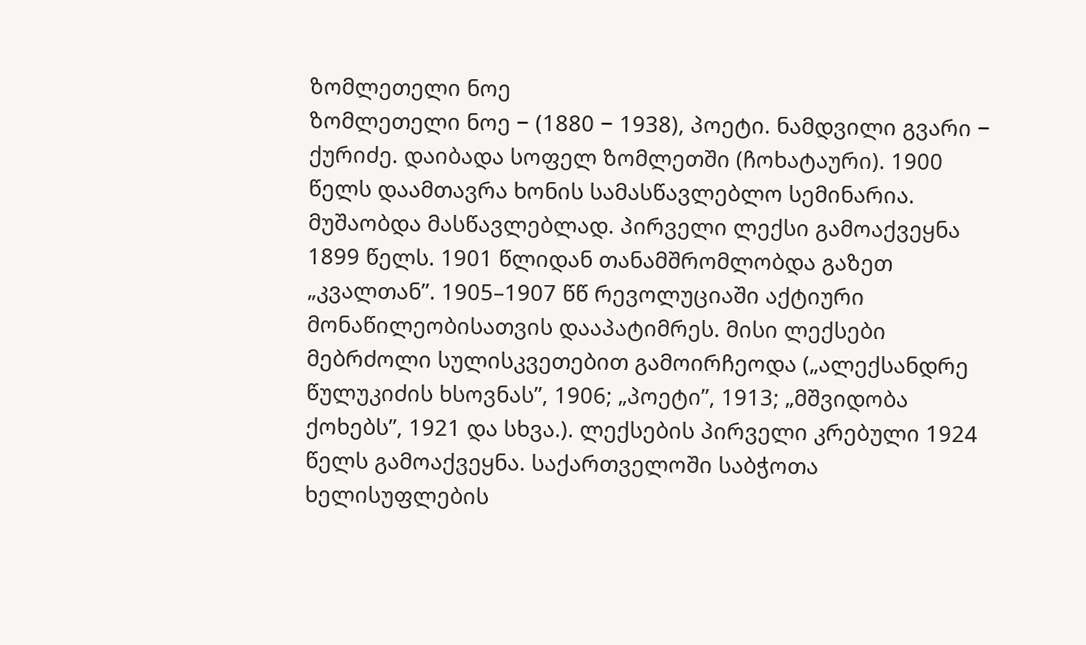ზომლეთელი ნოე
ზომლეთელი ნოე − (1880 − 1938), პოეტი. ნამდვილი გვარი − ქურიძე. დაიბადა სოფელ ზომლეთში (ჩოხატაური). 1900 წელს დაამთავრა ხონის სამასწავლებლო სემინარია. მუშაობდა მასწავლებლად. პირველი ლექსი გამოაქვეყნა 1899 წელს. 1901 წლიდან თანამშრომლობდა გაზეთ „კვალთან”. 1905–1907 წწ რევოლუციაში აქტიური მონაწილეობისათვის დააპატიმრეს. მისი ლექსები მებრძოლი სულისკვეთებით გამოირჩეოდა („ალექსანდრე წულუკიძის ხსოვნას”, 1906; „პოეტი”, 1913; „მშვიდობა ქოხებს”, 1921 და სხვა.). ლექსების პირველი კრებული 1924 წელს გამოაქვეყნა. საქართველოში საბჭოთა ხელისუფლების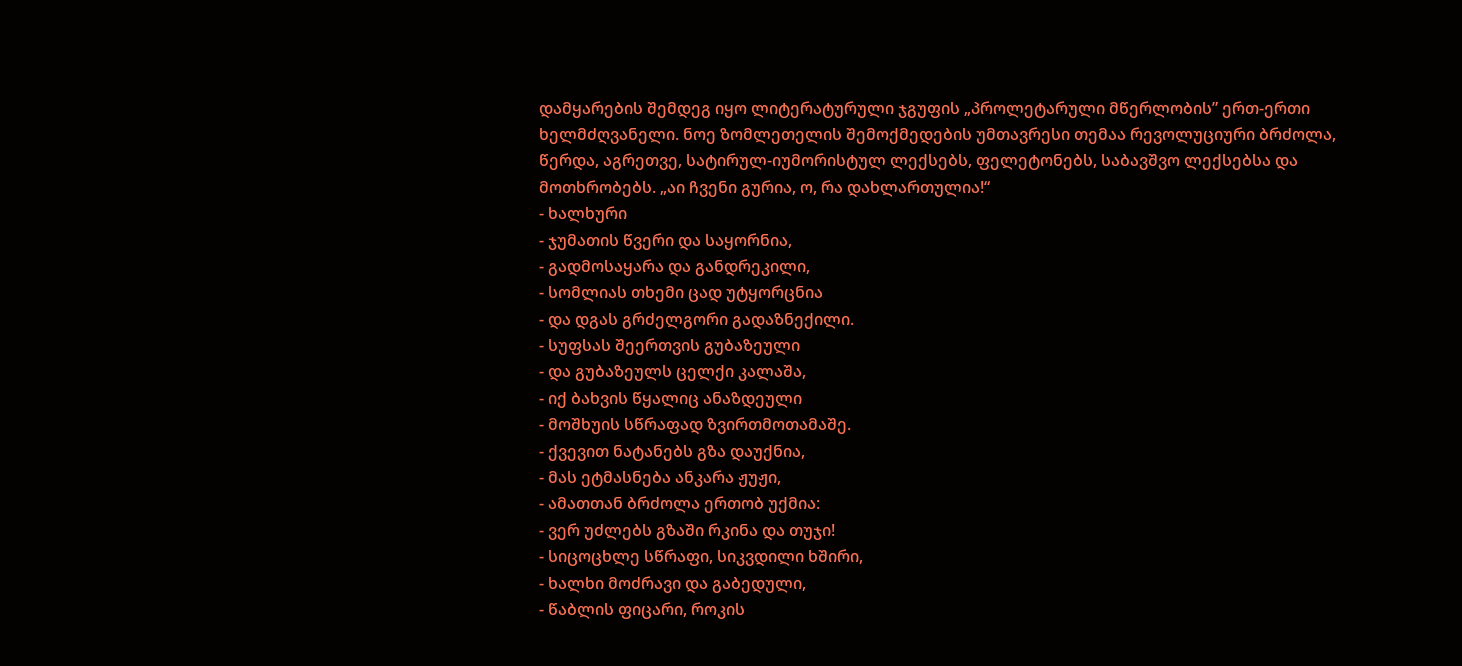დამყარების შემდეგ იყო ლიტერატურული ჯგუფის „პროლეტარული მწერლობის” ერთ-ერთი ხელმძღვანელი. ნოე ზომლეთელის შემოქმედების უმთავრესი თემაა რევოლუციური ბრძოლა, წერდა, აგრეთვე, სატირულ-იუმორისტულ ლექსებს, ფელეტონებს, საბავშვო ლექსებსა და მოთხრობებს. „აი ჩვენი გურია, ო, რა დახლართულია!“
- ხალხური
- ჯუმათის წვერი და საყორნია,
- გადმოსაყარა და განდრეკილი,
- სომლიას თხემი ცად უტყორცნია
- და დგას გრძელგორი გადაზნექილი.
- სუფსას შეერთვის გუბაზეული
- და გუბაზეულს ცელქი კალაშა,
- იქ ბახვის წყალიც ანაზდეული
- მოშხუის სწრაფად ზვირთმოთამაშე.
- ქვევით ნატანებს გზა დაუქნია,
- მას ეტმასნება ანკარა ჟუჟი,
- ამათთან ბრძოლა ერთობ უქმია:
- ვერ უძლებს გზაში რკინა და თუჯი!
- სიცოცხლე სწრაფი, სიკვდილი ხშირი,
- ხალხი მოძრავი და გაბედული,
- წაბლის ფიცარი, როკის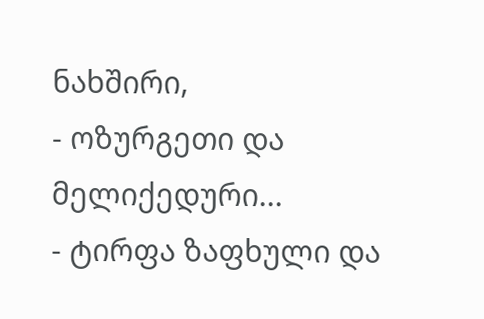ნახშირი,
- ოზურგეთი და მელიქედური...
- ტირფა ზაფხული და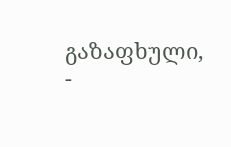გაზაფხული,
-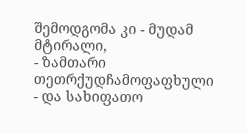შემოდგომა კი - მუდამ მტირალი,
- ზამთარი თეთრქუდჩამოფაფხული
- და სახიფათო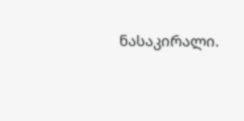ნასაკირალი.